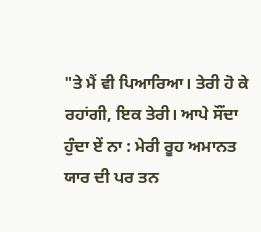"ਤੇ ਮੈਂ ਵੀ ਪਿਆਰਿਆ। ਤੇਰੀ ਹੋ ਕੇ ਰਹਾਂਗੀ, ਇਕ ਤੇਰੀ। ਆਪੇ ਸੌਂਦਾ ਹੁੰਦਾ ਏਂ ਨਾ : ਮੇਰੀ ਰੂਹ ਅਮਾਨਤ ਯਾਰ ਦੀ ਪਰ ਤਨ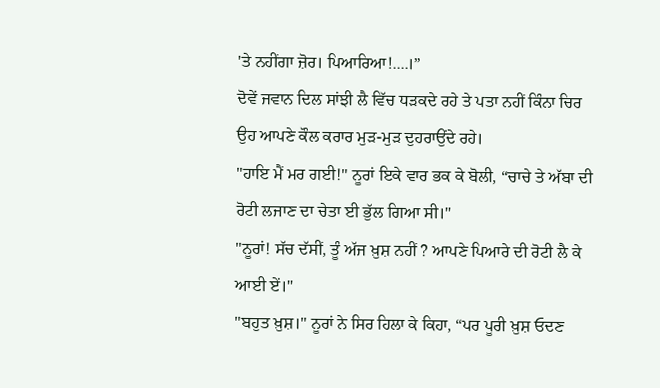'ਤੇ ਨਹੀਂਗਾ ਜ਼ੋਰ। ਪਿਆਰਿਆ!....।”
ਦੋਵੇਂ ਜਵਾਨ ਦਿਲ ਸਾਂਝੀ ਲੈ ਵਿੱਚ ਧੜਕਦੇ ਰਹੇ ਤੇ ਪਤਾ ਨਹੀਂ ਕਿੰਨਾ ਚਿਰ ਉਹ ਆਪਣੇ ਕੌਲ ਕਰਾਰ ਮੁੜ-ਮੁੜ ਦੁਹਰਾਉਂਦੇ ਰਹੇ।
"ਹਾਇ ਮੈਂ ਮਰ ਗਈ!" ਨੂਰਾਂ ਇਕੇ ਵਾਰ ਭਕ ਕੇ ਬੋਲੀ, “ਚਾਚੇ ਤੇ ਅੱਬਾ ਦੀ ਰੋਟੀ ਲਜਾਣ ਦਾ ਚੇਤਾ ਈ ਭੁੱਲ ਗਿਆ ਸੀ।"
"ਨੂਰਾਂ! ਸੱਚ ਦੱਸੀਂ, ਤੂੰ ਅੱਜ ਖ਼ੁਸ਼ ਨਹੀਂ ? ਆਪਣੇ ਪਿਆਰੇ ਦੀ ਰੋਟੀ ਲੈ ਕੇ ਆਈ ਏਂ।"
"ਬਹੁਤ ਖ਼ੁਸ਼।" ਨੂਰਾਂ ਨੇ ਸਿਰ ਹਿਲਾ ਕੇ ਕਿਹਾ, “ਪਰ ਪੂਰੀ ਖ਼ੁਸ਼ ਓਦਣ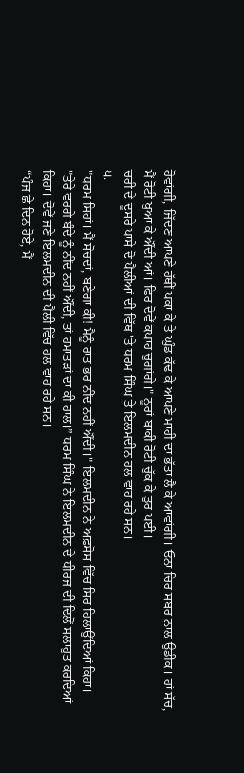ਹੋਵਾਂਗੀ, ਜਿੱਦਣ ਆਪਣੇ ਹੱਥੀਂ ਪਕਾ ਕੇ ਤੇ ਘੁੰਡ ਕੱਢ ਕੇ ਆਪਣੇ ਮਾਹੀ ਦਾ ਭੱਤਾ ਲੈ ਕੇ ਆਵਾਂਗੀ। ਓਨਾ ਚਿਰ ਸਬਰ ਨਾਲ ਉਡੀਕ। ਹਾਂ ਸੱਚ, ਮੈਂ ਰੋਟੀ ਖੁਆ ਕੇ ਔਂਦੀ ਆਂ। ਫਿਰ ਦੋਵੇਂ ਕਪਾਹ ਚੁਗਾਂਗੇ।" ਨੂਰਾਂ ਬਾਕੀ ਰੋਟੀ ਚੁੱਕ ਕੇ ਤੁਰ ਪਈ।
ਚਰੀ ਦੇ ਦੂਸਰੇ ਪਾਸੇ ਦੋ ਪੈਲੀਆਂ ਦੀ ਵਿੱਥ 'ਤੇ ਧਰਮ ਸਿੰਘ ਤੇ ਇਲਮਦੀਨ ਹਲ ਵਾਹ ਰਹੇ ਸਨ।
੫.
"ਧਰਮ ਸਿਹਾਂ। ਮੈਂ ਸੋਚਦਾਂ, ਬਣੇਗਾ ਕੀ! ਮੈਨੂੰ ਰਾਤ ਭਰ ਨੀਂਦ ਨਹੀਂ ਔਂਦੀ।" ਇਲਮਦੀਨ ਨੇ ਅਫ਼ਸੋਸ ਵਿੱਚ ਸਿਰ ਹਿਲਾਉਂਦਿਆਂ ਕਿਹਾ।
"ਤੇਰੇ ਵਰਗੇ ਬੰਦੇ ਨੂੰ ਨੀਂਦ ਨਹੀਂ ਔਂਦੀ, ਤਾਂ ਹਮਾਤੜਾਂ ਦਾ ਕੀ ਹਾਲ।” ਧਰਮ ਸਿੰਘ ਨੇ ਇਲਮਦੀਨ ਦੇ ਧੀਰਜ ਦੀ ਦਿਲੋਂ ਸਲਾਹੁਤ ਕਰਦਿਆਂ ਕਿਹਾ। ਦੋਵੇਂ ਜਣੇ ਇਲਮਦੀਨ ਦੀ ਪੈਲੀ ਵਿੱਚ ਹਲ ਵਾਹ ਰਹੇ ਸਨ।
“ਪੰਜ ਛੇ ਦਿਨ ਹੋਏ, ਮੈਂ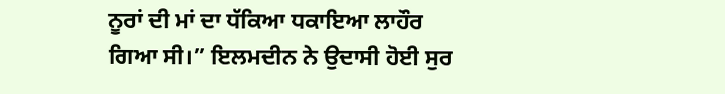ਨੂਰਾਂ ਦੀ ਮਾਂ ਦਾ ਧੱਕਿਆ ਧਕਾਇਆ ਲਾਹੌਰ ਗਿਆ ਸੀ।” ਇਲਮਦੀਨ ਨੇ ਉਦਾਸੀ ਹੋਈ ਸੁਰ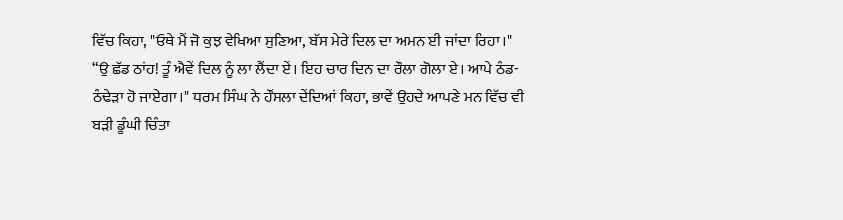ਵਿੱਚ ਕਿਹਾ, "ਓਥੇ ਮੈਂ ਜੋ ਕੁਝ ਵੇਖਿਆ ਸੁਣਿਆ, ਬੱਸ ਮੇਰੇ ਦਿਲ ਦਾ ਅਮਨ ਈ ਜਾਂਦਾ ਰਿਹਾ।"
“ਉ ਛੱਡ ਠਾਂਹ! ਤੂੰ ਐਵੇਂ ਦਿਲ ਨੂੰ ਲਾ ਲੈਂਦਾ ਏਂ। ਇਹ ਚਾਰ ਦਿਨ ਦਾ ਰੌਲਾ ਗੋਲਾ ਏ। ਆਪੇ ਠੰਡ-ਠੰਢੇੜਾ ਹੋ ਜਾਏਗਾ।" ਧਰਮ ਸਿੰਘ ਨੇ ਹੌਂਸਲਾ ਦੇਂਦਿਆਂ ਕਿਹਾ, ਭਾਵੇਂ ਉਹਦੇ ਆਪਣੇ ਮਨ ਵਿੱਚ ਵੀ ਬੜੀ ਡੂੰਘੀ ਚਿੰਤਾ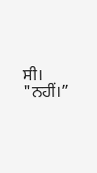ਸੀ।
"ਨਹੀਂ।”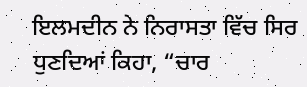ਇਲਮਦੀਨ ਨੇ ਨਿਰਾਸਤਾ ਵਿੱਚ ਸਿਰ ਧੁਣਦਿਆਂ ਕਿਹਾ, “ਚਾਰ